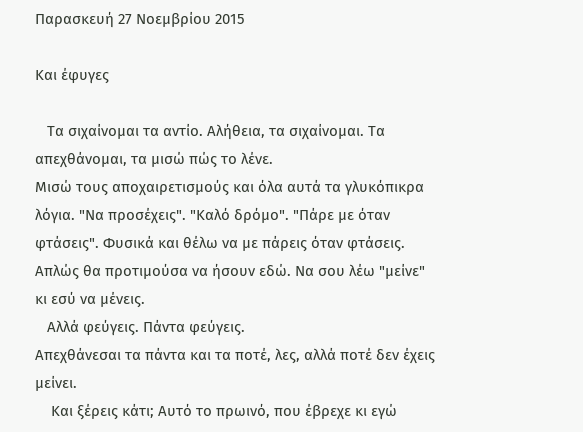Παρασκευή 27 Νοεμβρίου 2015

Και έφυγες

   Τα σιχαίνομαι τα αντίο. Αλήθεια, τα σιχαίνομαι. Τα απεχθάνομαι, τα μισώ πώς το λένε.
Μισώ τους αποχαιρετισμούς και όλα αυτά τα γλυκόπικρα λόγια. "Να προσέχεις". "Καλό δρόμο". "Πάρε με όταν φτάσεις". Φυσικά και θέλω να με πάρεις όταν φτάσεις. Απλώς θα προτιμούσα να ήσουν εδώ. Να σου λέω "μείνε" κι εσύ να μένεις.
   Αλλά φεύγεις. Πάντα φεύγεις.
Απεχθάνεσαι τα πάντα και τα ποτέ, λες, αλλά ποτέ δεν έχεις μείνει.
    Και ξέρεις κάτι; Αυτό το πρωινό, που έβρεχε κι εγώ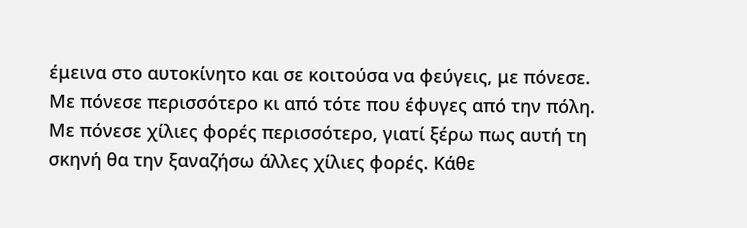έμεινα στο αυτοκίνητο και σε κοιτούσα να φεύγεις, με πόνεσε. Με πόνεσε περισσότερο κι από τότε που έφυγες από την πόλη. Με πόνεσε χίλιες φορές περισσότερο, γιατί ξέρω πως αυτή τη σκηνή θα την ξαναζήσω άλλες χίλιες φορές. Κάθε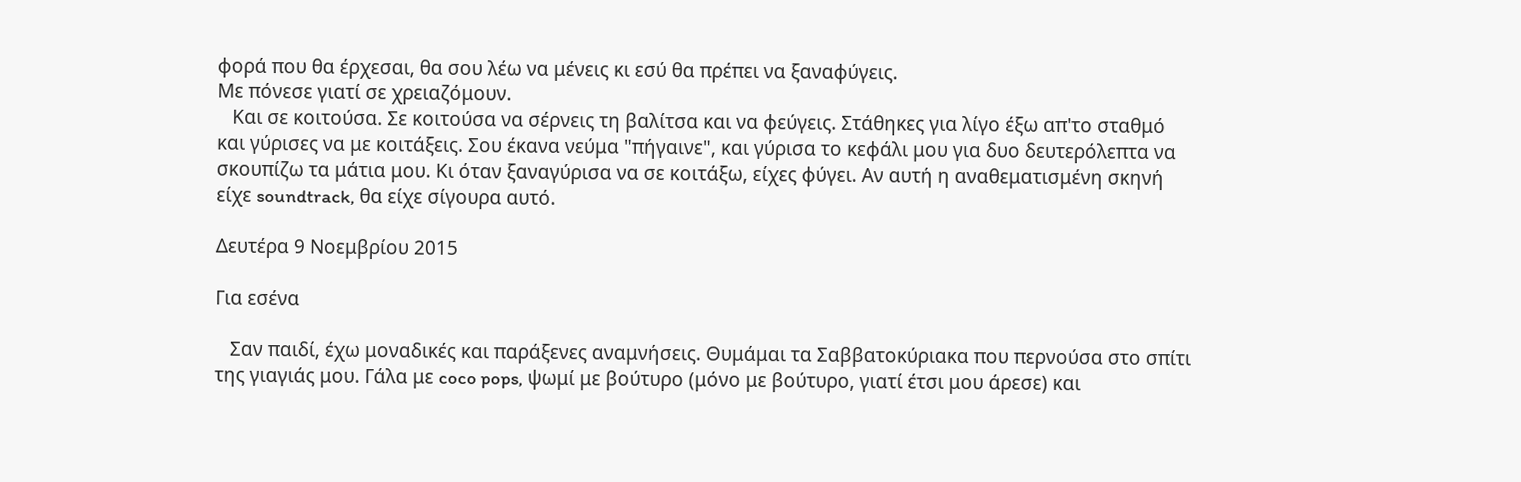φορά που θα έρχεσαι, θα σου λέω να μένεις κι εσύ θα πρέπει να ξαναφύγεις.
Με πόνεσε γιατί σε χρειαζόμουν.
   Και σε κοιτούσα. Σε κοιτούσα να σέρνεις τη βαλίτσα και να φεύγεις. Στάθηκες για λίγο έξω απ'το σταθμό και γύρισες να με κοιτάξεις. Σου έκανα νεύμα "πήγαινε", και γύρισα το κεφάλι μου για δυο δευτερόλεπτα να σκουπίζω τα μάτια μου. Κι όταν ξαναγύρισα να σε κοιτάξω, είχες φύγει. Αν αυτή η αναθεματισμένη σκηνή είχε soundtrack, θα είχε σίγουρα αυτό.

Δευτέρα 9 Νοεμβρίου 2015

Για εσένα

   Σαν παιδί, έχω μοναδικές και παράξενες αναμνήσεις. Θυμάμαι τα Σαββατοκύριακα που περνούσα στο σπίτι της γιαγιάς μου. Γάλα με coco pops, ψωμί με βούτυρο (μόνο με βούτυρο, γιατί έτσι μου άρεσε) και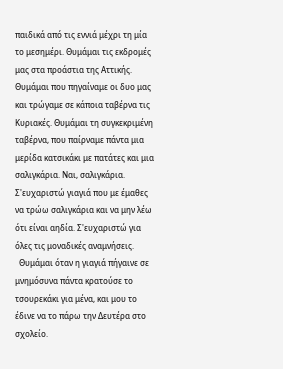παιδικά από τις εννιά μέχρι τη μία το μεσημέρι. Θυμάμαι τις εκδρομές μας στα προάστια της Αττικής. Θυμάμαι που πηγαίναμε οι δυο μας και τρώγαμε σε κάποια ταβέρνα τις Κυριακές. Θυμάμαι τη συγκεκριμένη ταβέρνα, που παίρναμε πάντα μια μερίδα κατσικάκι με πατάτες και μια σαλιγκάρια. Ναι, σαλιγκάρια. Σ'ευχαριστώ γιαγιά που με έμαθες να τρώω σαλιγκάρια και να μην λέω ότι είναι αηδία. Σ'ευχαριστώ για όλες τις μοναδικές αναμνήσεις.
  Θυμάμαι όταν η γιαγιά πήγαινε σε μνημόσυνα πάντα κρατούσε το τσουρεκάκι για μένα, και μου το έδινε να το πάρω την Δευτέρα στο σχολείο.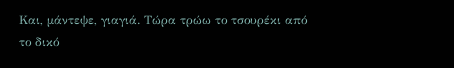Και, μάντεψε, γιαγιά. Τώρα τρώω το τσουρέκι από το δικό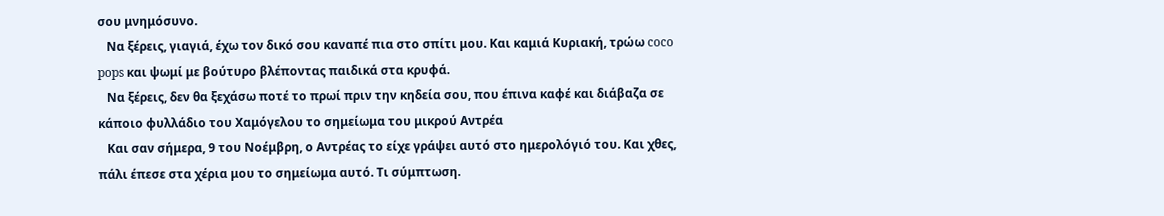σου μνημόσυνο.
   Να ξέρεις, γιαγιά, έχω τον δικό σου καναπέ πια στο σπίτι μου. Και καμιά Κυριακή, τρώω coco pops και ψωμί με βούτυρο βλέποντας παιδικά στα κρυφά.
   Να ξέρεις, δεν θα ξεχάσω ποτέ το πρωί πριν την κηδεία σου, που έπινα καφέ και διάβαζα σε κάποιο φυλλάδιο του Χαμόγελου το σημείωμα του μικρού Αντρέα
   Και σαν σήμερα, 9 του Νοέμβρη, ο Αντρέας το είχε γράψει αυτό στο ημερολόγιό του. Και χθες, πάλι έπεσε στα χέρια μου το σημείωμα αυτό. Τι σύμπτωση.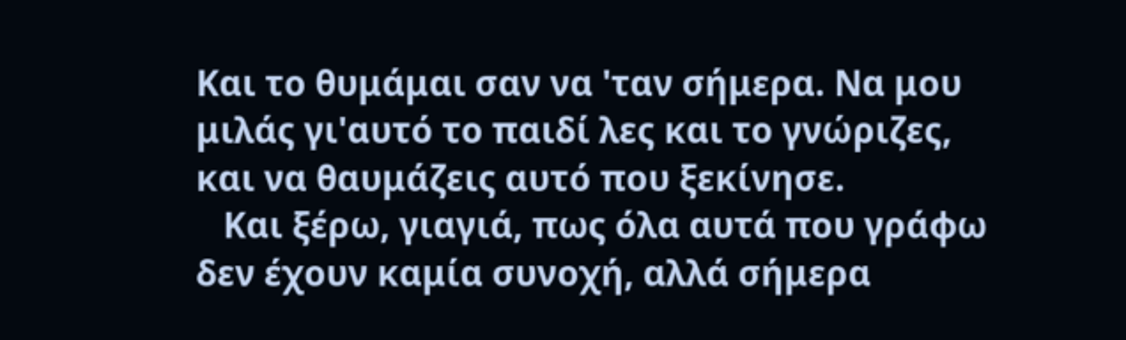Και το θυμάμαι σαν να 'ταν σήμερα. Να μου μιλάς γι'αυτό το παιδί λες και το γνώριζες, και να θαυμάζεις αυτό που ξεκίνησε.
   Και ξέρω, γιαγιά, πως όλα αυτά που γράφω δεν έχουν καμία συνοχή, αλλά σήμερα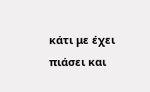κάτι με έχει πιάσει και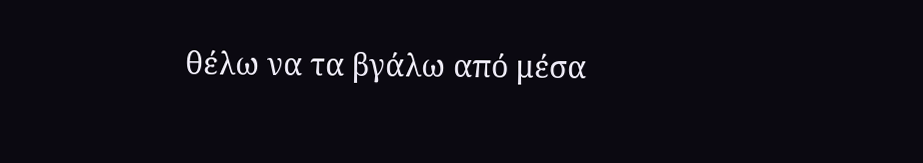θέλω να τα βγάλω από μέσα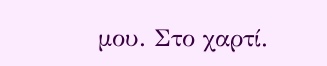μου. Στο χαρτί.